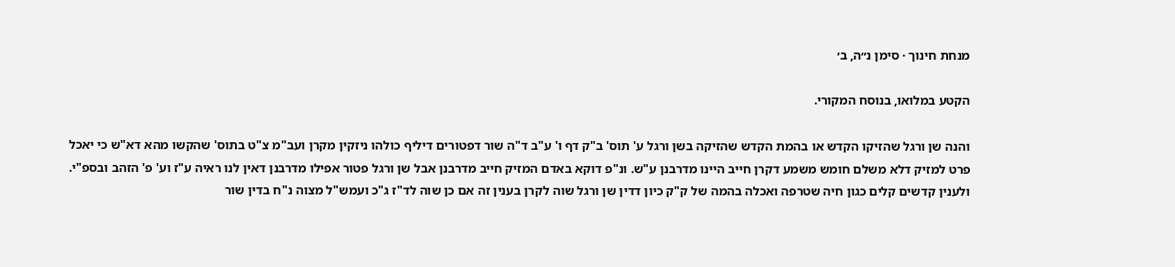מנחת חינוך · סימן נ״ה, ב׳

הקטע במלואו, בנוסח המקורי.

והנה שן ורגל שהזיקו הקדש או בהמת הקדש שהזיקה בשן ורגל ע' תוס' ב"ק דף ו' ע"ב ד"ה שור דפטורים דיליף כולהו ניזקין מקרן ועב"מ צ"ט בתוס' שהקשו מהא דא"ש כי יאכל פרט למזיק דלא משלם חומש משמע דקרן חייב היינו מדרבנן ע"ש. ונ"פ דוקא באדם המזיק חייב מדרבנן אבל שן ורגל פטור אפילו מדרבנן דאין לנו ראיה ע"ז וע' פ' הזהב ובספ"י. ולענין קדשים קלים כגון חיה שטרפה ואכלה בהמה של ק"ק כיון דדין שן ורגל שוה לקרן בענין זה אם כן שוה לד"ז ג"כ ועמש"ל מצוה נ"ח בדין שור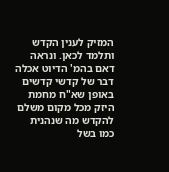המזיק לענין הקדש ותלמד לכאן. ונראה דאם בהמ' הדיוט אכלה דבר של קדשי קדשים באופן שא"ח מחמת היזק מכל מקום משלם להקדש מה שנהנית כמו בשל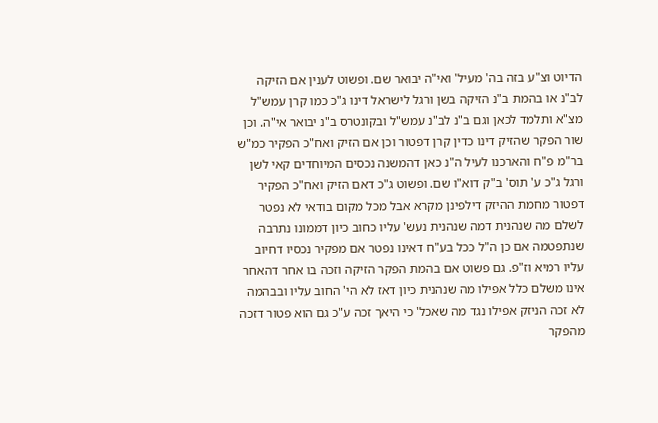הדיוט וצ"ע בזה בה' מעיל' ואי"ה יבואר שם. ופשוט לענין אם הזיקה לב"נ או בהמת ב"נ הזיקה בשן ורגל לישראל דינו ג"כ כמו קרן עמש"ל מצ"א ותלמד לכאן וגם ב"נ לב"נ עמש"ל ובקונטרס ב"נ יבואר אי"ה. וכן שור הפקר שהזיק דינו כדין קרן דפטור וכן אם הזיק ואח"כ הפקיר כמ"ש בר"מ פ"ח והארכנו לעיל ה"נ כאן דהמשנה נכסים המיוחדים קאי לשן ורגל ג"כ ע' תוס' ב"ק דוא"ו שם. ופשוט ג"כ דאם הזיק ואח"כ הפקיר דפטור מחמת ההיזק דילפינן מקרא אבל מכל מקום בודאי לא נפטר לשלם מה שנהנית דמה שנהנית נעש' עליו כחוב כיון דממונו נתרבה שנתפטמה אם כן ה"ל ככל בע"ח דאינו נפטר אם מפקיר נכסיו דחיוב עליו רמיא וז"פ. גם פשוט אם בהמת הפקר הזיקה וזכה בו אחר דהאחר אינו משלם כלל אפילו מה שנהנית כיון דאז לא הי' החוב עליו ובבהמה לא זכה הניזק אפילו נגד מה שאכל' כי היאך זכה ע"כ גם הוא פטור דזכה מהפקר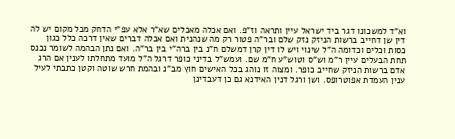וא"ד למשכונו דגר ביד ישראל עיין ותראה וז"פ. ואם אכלה מאכלים שא"ר אלא עפ"י הדחק מכל מקום יש לה דין שן דחייב ברשות הניזק נזק שלם ובר"ה פטור רק מה שנהנית ואם אכלה דברים שאין דרכה כלל כגון כסות וכלים וכדומה ה"ל שינוי ויש לו דין קרן דמשלם ח"נ בין ברה"י בין בר"ה. ואם נתן הבהמה לשומר נכנס תחת הבעלים עיין ר"מ וש"ס וטוש"ע ח"מ שם. ועמש"ל בדיני כופר דרגל ה"ל מועד מתחלתו לענין אם הרג אדם ברשות הניזק שחייב כופר. ומצוה זו נוהג בכל האישים חוץ מב"נ ובהמת חרש שוטה וקטן כתבתי לעיל ענין העמדת אפוטרופס. ושן ורגל דנין האידנא גם כן דעבדינן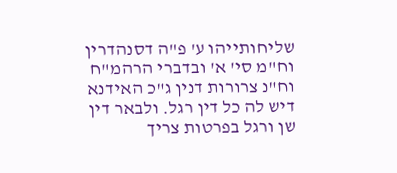שליחותייהו ע' פ"ה דסנהדרין וח"מ סי' א' ובדברי הרהמ"ח וח"נ צרורות דנין ג"כ האידנא דיש לה כל דין רגל. ולבאר דין שן ורגל בפרטות צריך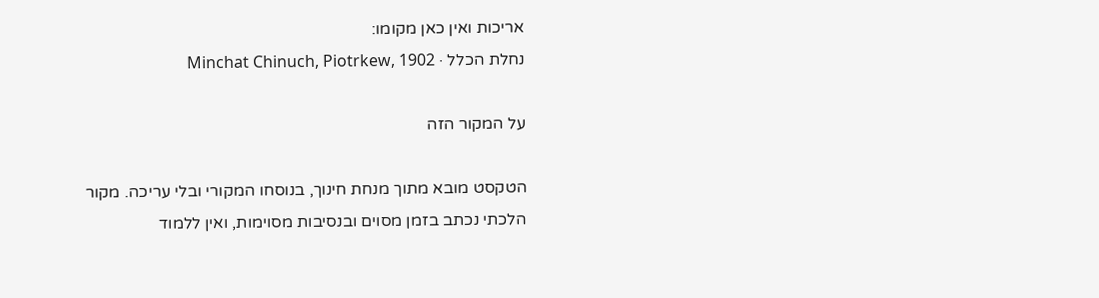אריכות ואין כאן מקומו:
נחלת הכלל · Minchat Chinuch, Piotrkew, 1902

על המקור הזה

הטקסט מובא מתוך מנחת חינוך, בנוסחו המקורי ובלי עריכה. מקור הלכתי נכתב בזמן מסוים ובנסיבות מסוימות, ואין ללמוד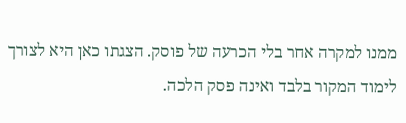ממנו למקרה אחר בלי הכרעה של פוסק. הצגתו כאן היא לצורך לימוד המקור בלבד ואינה פסק הלכה.